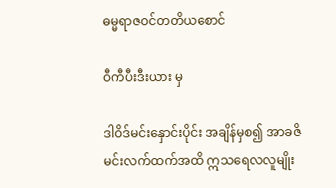ဓမ္မရာဇဝင်တတိယစောင်

ဝီကီပီးဒီးယား မှ

ဒါဝိဒ်မင်းနှောင်းပိုင်း အချိန်မှစ၍ အာခဇိမင်းလက်ထက်အထိ ဣသရေလလူမျိုး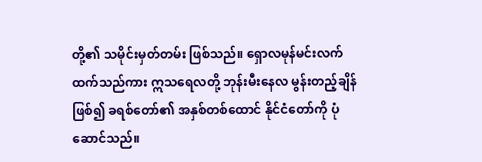တို့၏ သမိုင်းမှတ်တမ်း ဖြစ်သည်။ ရှောလမုန်မင်းလက်ထက်သည်ကား ဣသရေလတို့ ဘုန်းမီးနေလ မွန်းတည့်ချိန်ဖြစ်၍ ခရစ်တော်၏ အနှစ်တစ်ထောင် နိုင်ငံတော်ကို ပုံဆောင်သည်။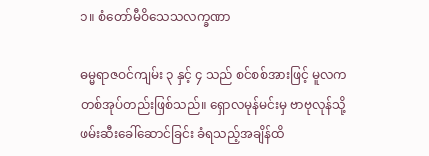၁။ စံတော်မီဝိသေသလက္ခဏာ

ဓမ္မရာဇဝင်ကျမ်း ၃ နှင့် ၄ သည် စင်စစ်အားဖြင့် မူလကတစ်အုပ်တည်းဖြစ်သည်။ ရှောလမုန်မင်းမှ ဗာဗုလုန်သို့ ဖမ်းဆီးခေါ်ဆောင်ခြင်း ခံရသည့်အချိန်ထိ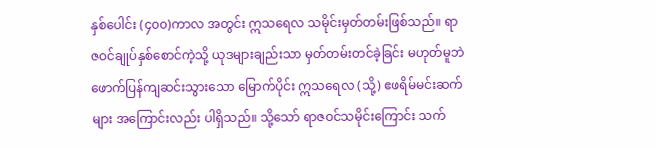နှစ်ပေါင်း (၄၀၀)ကာလ အတွင်း ဣသရေလ သမိုင်းမှတ်တမ်းဖြစ်သည်။ ရာဇဝင်ချုပ်နှစ်စောင်ကဲ့သို့ ယုဒများချည်းသာ မှတ်တမ်းတင်ခဲ့ခြင်း မဟုတ်မူဘဲ  ဖောက်ပြန်ကျဆင်းသွားသော မြောက်ပိုင်း ဣသရေလ (သို့) ဧဖရိမ်မင်းဆက်များ အကြောင်းလည်း ပါရှိသည်။ သို့သော် ရာဇဝင်သမိုင်းကြောင်း သက်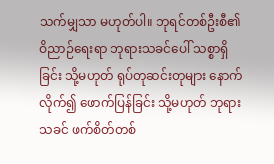သက်မျှသာ မဟုတ်ပါ။ ဘုရင်တစ်ဦးစီ၏ ဝိညာဉ်ရေးရာ ဘုရားသခင်ပေါ် သစ္စာရှိခြင်း သို့မဟုတ် ရုပ်တုဆင်းတုများ နောက်လိုက်၍ ဖောက်ပြန်ခြင်း သို့မဟုတ် ဘုရားသခင် ဖက်စိတ်တစ်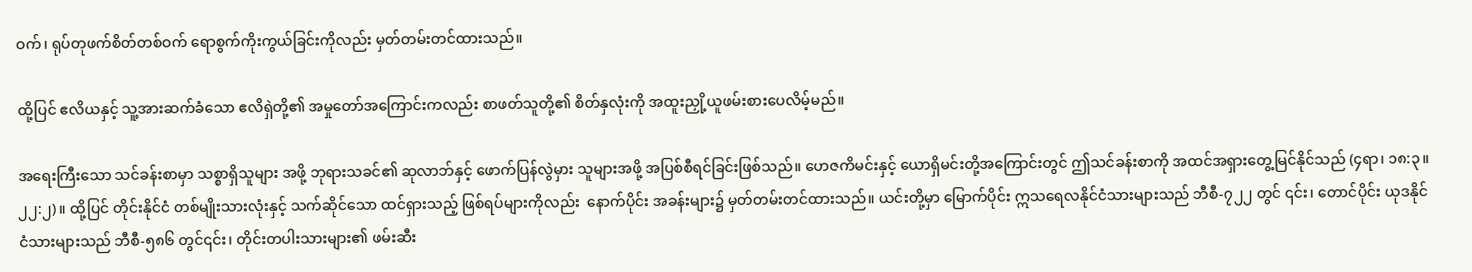ဝက်၊ ရုပ်တုဖက်စိတ်တစ်ဝက် ရောစွက်ကိုးကွယ်ခြင်းကိုလည်း မှတ်တမ်းတင်ထားသည်။

ထို့ပြင် ဧလိယနှင့် သူ့အားဆက်ခံသော ဧလိရှဲတို့၏ အမှုတော်အကြောင်းကလည်း စာဖတ်သူတို့၏ စိတ်နှလုံးကို အထူးညှို့ယူဖမ်းစားပေလိမ့်မည်။

အရေးကြီးသော သင်ခန်းစာမှာ သစ္စာရှိသူများ အဖို့ ဘုရားသခင်၏ ဆုလာဘ်နှင့် ဖောက်ပြန်လွဲမှား သူများအဖို့ အပြစ်စီရင်ခြင်းဖြစ်သည်။ ဟေဇကိမင်းနှင့် ယောရှိမင်းတို့အကြောင်းတွင် ဤသင်ခန်းစာကို အထင်အရှားတွေ့မြင်နိုင်သည် (၄ရာ၊ ၁၈:၃။ ၂၂:၂)။ ထို့ပြင် တိုင်းနိုင်ငံ တစ်မျိုးသားလုံးနှင့် သက်ဆိုင်သော ထင်ရှားသည့် ဖြစ်ရပ်များကိုလည်း  နောက်ပိုင်း အခန်းများ၌ မှတ်တမ်းတင်ထားသည်။ ယင်းတို့မှာ မြောက်ပိုင်း ဣသရေလနိုင်ငံသားများသည် ဘီစီ-၇၂၂ တွင် ၎င်း၊ တောင်ပိုင်း ယုဒနိုင်ငံသားများသည် ဘီစီ-၅၈၆ တွင်၎င်း၊ တိုင်းတပါးသားများ၏ ဖမ်းဆီး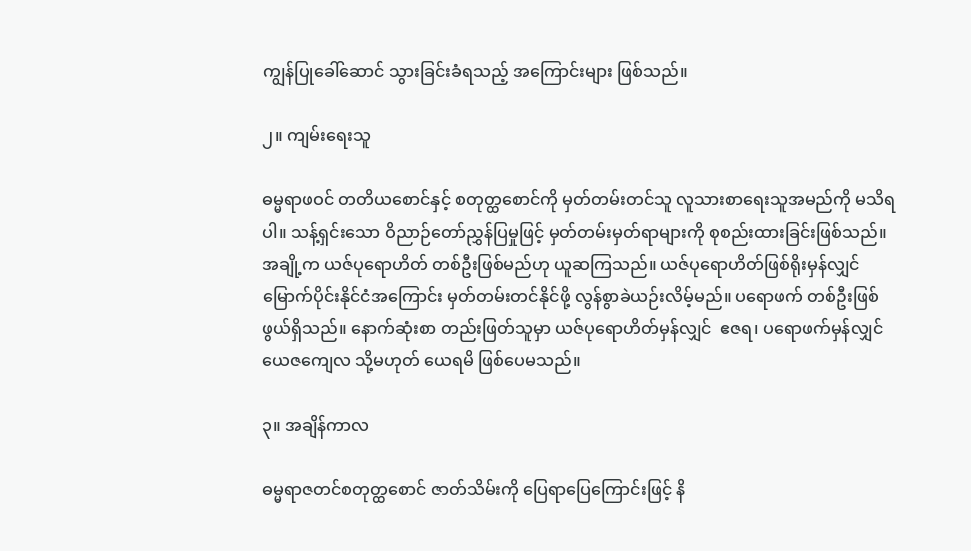ကျွန်ပြုခေါ်ဆောင် သွားခြင်းခံရသည့် အကြောင်းများ ဖြစ်သည်။

၂။ ကျမ်းရေးသူ

ဓမ္မရာဖဝင် တတိယစောင်နှင့် စတုတ္ထစောင်ကို မှတ်တမ်းတင်သူ လူသားစာရေးသူအမည်ကို မသိရပါ။ သန့်ရှင်းသော ဝိညာဉ်တော်ညွှန်ပြမှုဖြင့် မှတ်တမ်းမှတ်ရာများကို စုစည်းထားခြင်းဖြစ်သည်။ အချို့က ယဇ်ပုရောဟိတ် တစ်ဦးဖြစ်မည်ဟု ယူဆကြသည်။ ယဇ်ပုရောဟိတ်ဖြစ်ရိုးမှန်လျှင် မြောက်ပိုင်းနိုင်ငံအကြောင်း မှတ်တမ်းတင်နိုင်ဖို့ လွန်စွာခဲယဉ်းလိမ့်မည်။ ပရောဖက် တစ်ဦးဖြစ်ဖွယ်ရှိသည်။ နောက်ဆုံးစာ တည်းဖြတ်သူမှာ ယဇ်ပုရောဟိတ်မှန်လျှင်  ဧဇရ၊ ပရောဖက်မှန်လျှင် ယေဇကျေလ သို့မဟုတ် ယေရမိ ဖြစ်ပေမသည်။

၃။ အချိန်ကာလ

ဓမ္မရာဇတင်စတုတ္ထစောင် ဇာတ်သိမ်းကို ပြေရာပြေကြောင်းဖြင့် နိ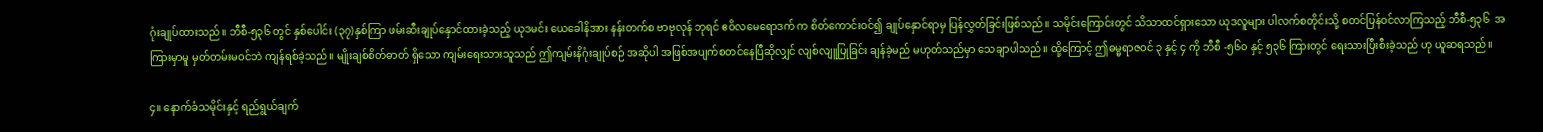ဂုံးချုပ်ထားသည်။ ဘီစီ-၅၃၆ တွင် နှစ်ပေါင်း (၃၇)နှစ်ကြာ ဖမ်းဆီးချုပ်နှောင်ထားခဲ့သည့် ယုဒမင်း ယေခေါနိအား နန်းတက်စ ဗာဗုလုန် ဘုရင် ဧဝိလမေရောဒက် က စိတ်ကောင်းဝင်၍ ချုပ်နှောင်ရာမှ ပြန်လွှတ်ခြင်းဖြစ်သည်။ သမိုင်းကြောင်းတွင် သိသာထင်ရှားသော ယုဒလူများ ပါလက်စတိုင်းသို့ စတင်ပြန်ဝင်လာကြသည့် ဘီစီ-၅၃၆  အကြားမှာမူ မှတ်တမ်းမဝင်ဘဲ ကျန်ရစ်ခဲ့သည်။ မျိုးချစ်စိတ်ဓာတ် ရှိသော ကျမ်းရေးသားသူသည် ဤကျမ်းနိဂုံးချုပ်စဉ် အဆိုပါ အဖြစ်အပျက်စတင်နေပြီဆိုလျှင် လျစ်လျူပြုခြင်း ချန်ခဲ့မည် မဟုတ်သည်မှာ သေချာပါသည်။ ထို့ကြောင့် ဤဓမ္မရာဇဝင် ၃ နှင့် ၄ ကို ဘီစီ -၅၆၀ နှင့် ၅၃၆ ကြားတွင် ရေးသားပြီးစီးခဲ့သည် ဟု ယူဆရသည်။

၄။ နောက်ခံသမိုင်းနှင့် ရည်ရွယ်ချက်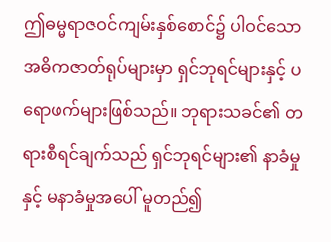ဤဓမ္မရာဇဝင်ကျမ်းနှစ်စောင်၌ ပါဝင်သော အဓိကဇာတ်ရုပ်များမှာ ရှင်ဘုရင်များနှင့် ပရောဖက်များဖြစ်သည်။ ဘုရားသခင်၏ တရားစီရင်ချက်သည် ရှင်ဘုရင်များ၏ နာခံမှုနှင့် မနာခံမှုအပေါ် မူတည်၍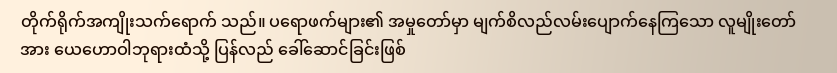တိုက်ရိုက်အကျိုးသက်ရောက် သည်။ ပရောဖက်များ၏ အမှုတော်မှာ မျက်စိလည်လမ်းပျောက်နေကြသော လူမျိုးတော်အား ယေဟောဝါဘုရားထံသို့ ပြန်လည် ခေါ်ဆောင်ခြင်းဖြစ်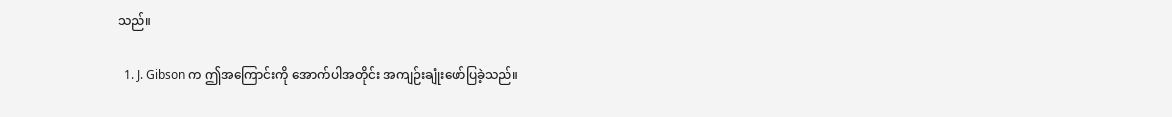သည်။

  1. J. Gibson က ဤအကြောင်းကို အောက်ပါအတိုင်း အကျဉ်းချုံးဖော်ပြခဲ့သည်။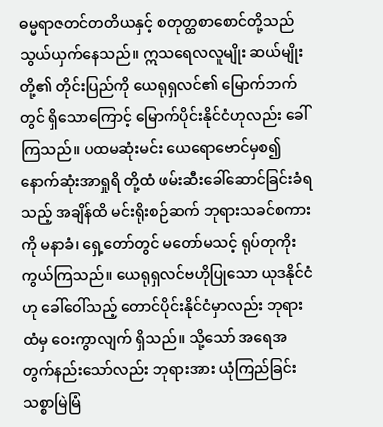ဓမ္မရာဇတင်တတိယနှင့် စတုတ္ထစာစောင်တို့သည် သွယ်ယှက်နေသည်။ ဣသရေလလူမျိုး ဆယ်မျိုးတို့၏ တိုင်းပြည်ကို ယေရုရှလင်၏ မြောက်ဘက်တွင် ရှိသောကြောင့် မြောက်ပိုင်းနိုင်ငံဟုလည်း ခေါ်ကြသည်။ ပထမဆုံးမင်း ယေရောဗောင်မှစ၍ နောက်ဆုံးအာရှုရိ တို့ထံ ဖမ်းဆီးခေါ်ဆောင်ခြင်းခံရသည့် အချိန်ထိ မင်းရိုးစဉ်ဆက် ဘုရားသခင်စကားကို မနာခံ၊ ရှေ့တော်တွင် မတော်မသင့် ရုပ်တုကိုးကွယ်ကြသည်။ ယေရုရှလင်ဗဟိုပြုသော ယုဒနိုင်ငံဟု ခေါ်ဝေါ်သည့် တောင်ပိုင်းနိုင်ငံမှာလည်း ဘုရားထံမှ ဝေးကွာလျက် ရှိသည်။ သို့သော် အရေအတွက်နည်းသော်လည်း ဘုရားအား ယုံကြည်ခြင်းသစ္စာမြဲမြံ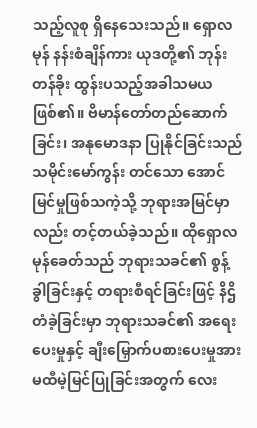သည့်လူစု ရှိနေသေးသည်။ ရှောလမုန် နန်းစံချိန်ကား ယုဒတို့၏ ဘုန်းတန်ခိုး ထွန်းပသည့်အခါသမယဖြစ်၏။ ဗိမာန်တော်တည်ဆောက်ခြင်း၊ အနုမောဒနာ ပြုနိုင်ခြင်းသည် သမိုင်းမော်ကွန်း တင်သော အောင်မြင်မှုဖြစ်သကဲ့သို့ ဘုရားအမြင်မှာလည်း တင့်တယ်ခဲ့သည်။ ထိုရှောလမုန်ခေတ်သည် ဘုရားသခင်၏ စွန့်ခွါခြင်းနှင့် တရားစီရင်ခြင်းဖြင့် နိဌိတံခဲ့ခြင်းမှာ ဘုရားသခင်၏ အရေးပေးမှုနှင့် ချီးမြှောက်ပစားပေးမှုအား မထီမဲ့မြင်ပြုခြင်းအတွက် လေး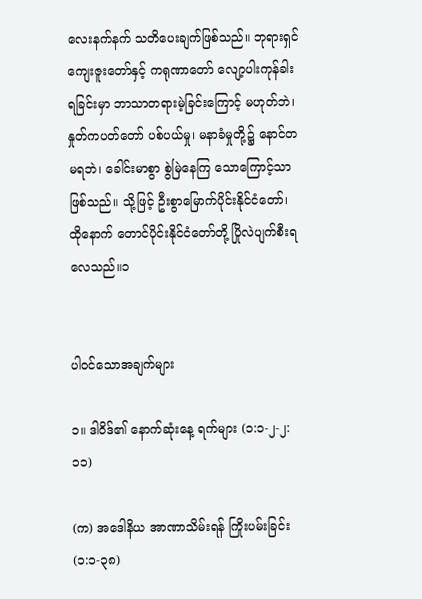လေးနက်နက် သတိပေးချက်ဖြစ်သည်။ ဘုရားရှင်ကျေးဇူးတော်နှင့် ကရုဏာတော် လျော့ပါးကုန်ခါးရခြင်းမှာ ဘာသာတရားမဲ့ခြင်းကြောင့် မဟုတ်ဘဲ၊ နှုတ်ကပတ်တော် ပစ်ပယ်မှု၊ မနာခံမှုတို့၌ နောင်တမရဘဲ၊ ခေါင်းမာစွာ စွဲမြဲနေကြ သောကြောင့်သာဖြစ်သည်။ သို့ဖြင့် ဦးစွာမြောက်ပိုင်းနိုင်ငံတော်၊ ထိုနောက် တောင်ပိုင်းနိုင်ငံတော်တို့ ပြိုလဲပျက်စီးရလေသည်။၁


ပါဝင်သောအချက်များ

၁။ ဒါဝိဒ်၏ နောက်ဆုံးနေ့ ရက်များ (၁:၁-၂-၂:၁၁)

(က) အဒေါနိယ အာဏာသိမ်းရန် ကြိုးပမ်းခြင်း (၁:၁-၃၈)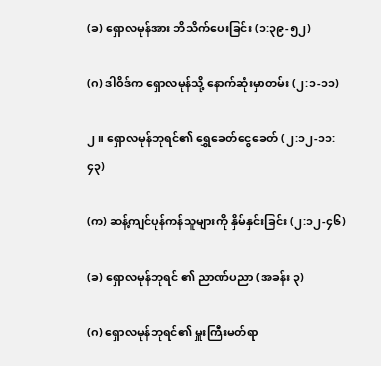(ခ) ရှောလမုန်အား ဘိသိက်ပေးခြင်း (၁:၃၉-၅၂)

(ဂ) ဒါဝိဒ်က ရှောလမုန်သို့ နောက်ဆုံးမှာတမ်း (၂:၁-၁၁)

၂။ ရှောလမုန်ဘုရင်၏ ရွှေခေတ်ငွေခေတ် (၂:၁၂-၁၁:၄၃)

(က) ဆန့်ကျင်ပုန်ကန်သူများကို နှိမ်နှင်းခြင်း (၂:၁၂-၄၆)

(ခ) ရှောလမုန်ဘုရင် ၏ ညာဏ်ပညာ (အခန်း ၃)

(ဂ) ရှောလမုန်ဘုရင်၏ မှူးကြီးမတ်ရာ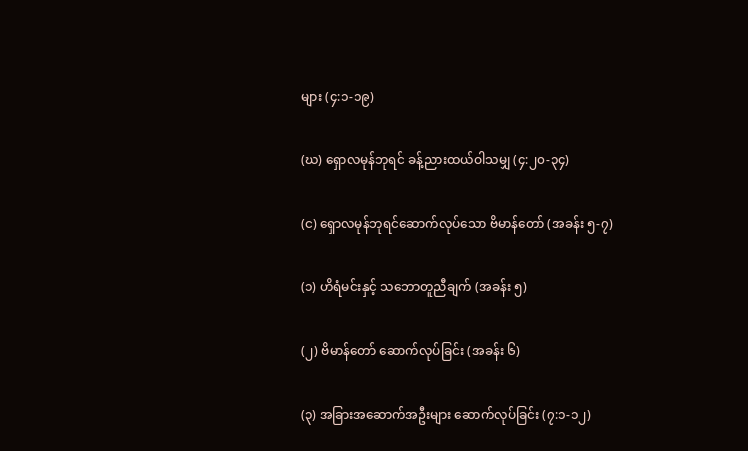များ (၄:၁-၁၉)

(ဃ) ရှောလမုန်ဘုရင် ခန့်ညားထယ်ဝါသမျှ (၄:၂၀-၃၄)

(င) ရှောလမုန်ဘုရင်ဆောက်လုပ်သော ဗိမာန်တော် (အခန်း ၅-၇)

(၁) ဟိရံမင်းနှင့် သဘောတူညီချက် (အခန်း ၅)

(၂) ဗိမာန်တော် ဆောက်လုပ်ခြင်း (အခန်း ၆)

(၃) အခြားအဆောက်အဦးများ ဆောက်လုပ်ခြင်း (၇:၁-၁၂)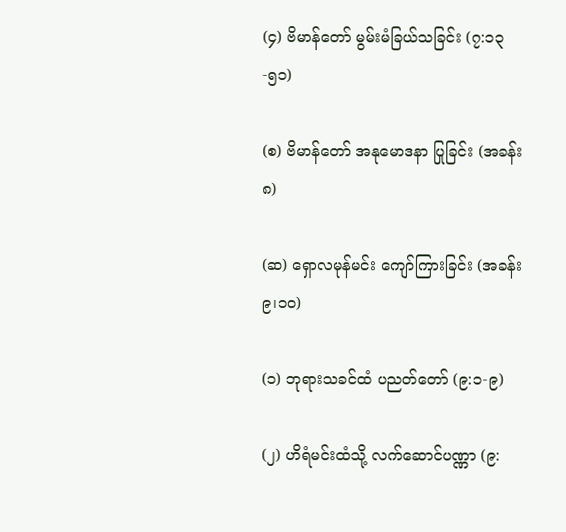(၄) ဗိမာန်တော် မွမ်းမံခြယ်သခြင်း (၇:၁၃-၅၁)

(စ) ဗိမာန်တော် အနုမောဒနာ ပြုခြင်း (အခန်း ၈)

(ဆ) ရှောလမုန်မင်း ကျော်ကြားခြင်း (အခန်း ၉၊၁၀)

(၁) ဘုရားသခင်ထံ ပညတ်တော် (၉:၁-၉)

(၂) ဟိရံမင်းထံသို့ လက်ဆောင်ပဏ္ဏာ (၉: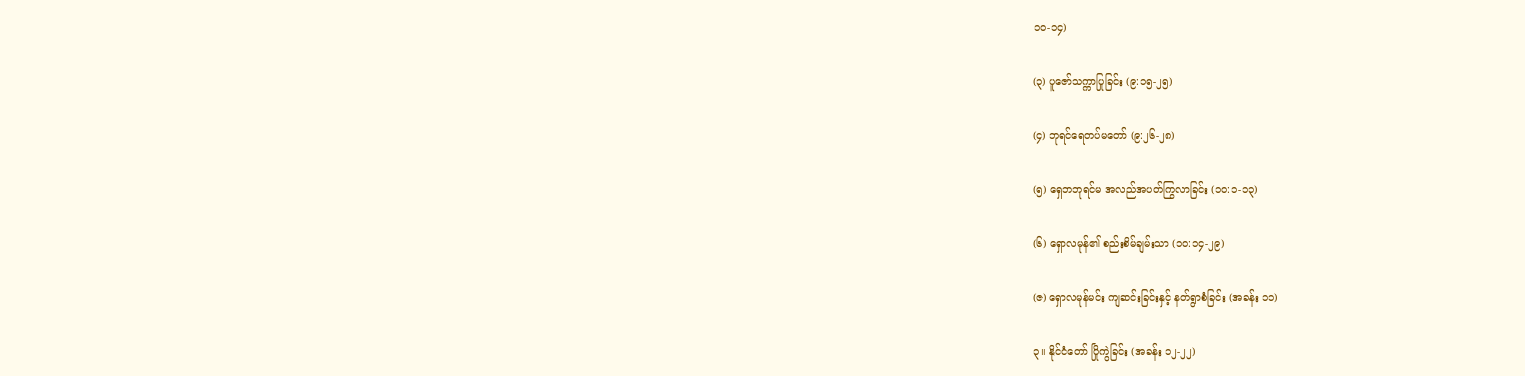၁၀-၁၄)

(၃) ပူဇော်သက္ကာပြုခြင်း (၉:၁၅-၂၅)

(၄) ဘုရင်ရေတပ်မတော် (၉:၂၆-၂၈)

(၅) ရှေဘဘုရင်မ အလည်အပတ်ကြွလာခြင်း (၁၀:၁-၁၃)

(၆) ရှောလမုန်၏ စည်းစိမ်ချမ်းသာ (၁၀:၁၄-၂၉)

(ဇ) ရှောလမုန်မင်း ကျဆင်းခြင်းနှင့် နတ်ရွာစံခြင်း (အခန်း ၁၁)

၃။ နိုင်ငံတော် ပြိုကွဲခြင်း (အခန်း ၁၂-၂၂)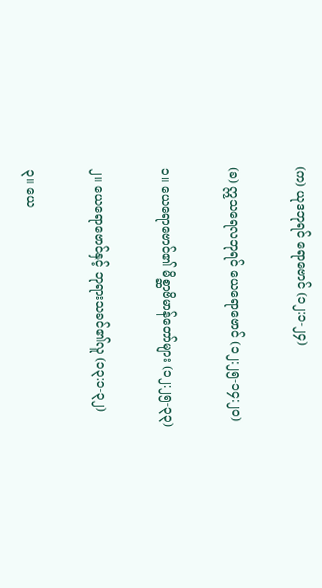(က) ယုဒဘုရင် ရောဗောင် (၁၂:၁-၂၄)

(ခ) ဣသရေလဘုရင် ယေရောဗောင် (၁၂:၂၅-၁၄:၂၀)

၁။ ယေရောဗောင်၏ မိစ္ဆာဗိမာန်တော်များ (၁၂:၂၅-၃၃)

၂။ ယေရောဗောင်နှင့် ဘုရားသခင်၏လူ (၁၃:၁-၃၂)

၃။ ယေ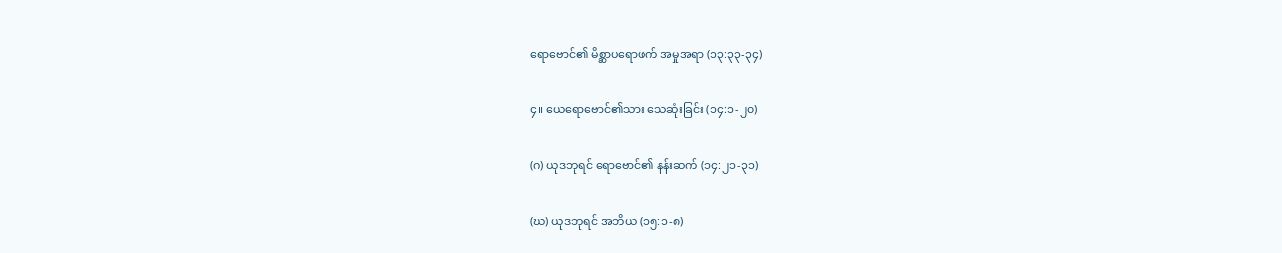ရောဗောင်၏ မိစ္ဆာပရောဖက် အမှုအရာ (၁၃:၃၃-၃၄)

၄။ ယေရောဗောင်၏သား သေဆုံးခြင်း (၁၄:၁-၂၀)

(ဂ) ယုဒဘုရင် ရောဗောင်၏ နန်းဆက် (၁၄:၂၁-၃၁)

(ဃ) ယုဒဘုရင် အဘိယ (၁၅:၁-၈)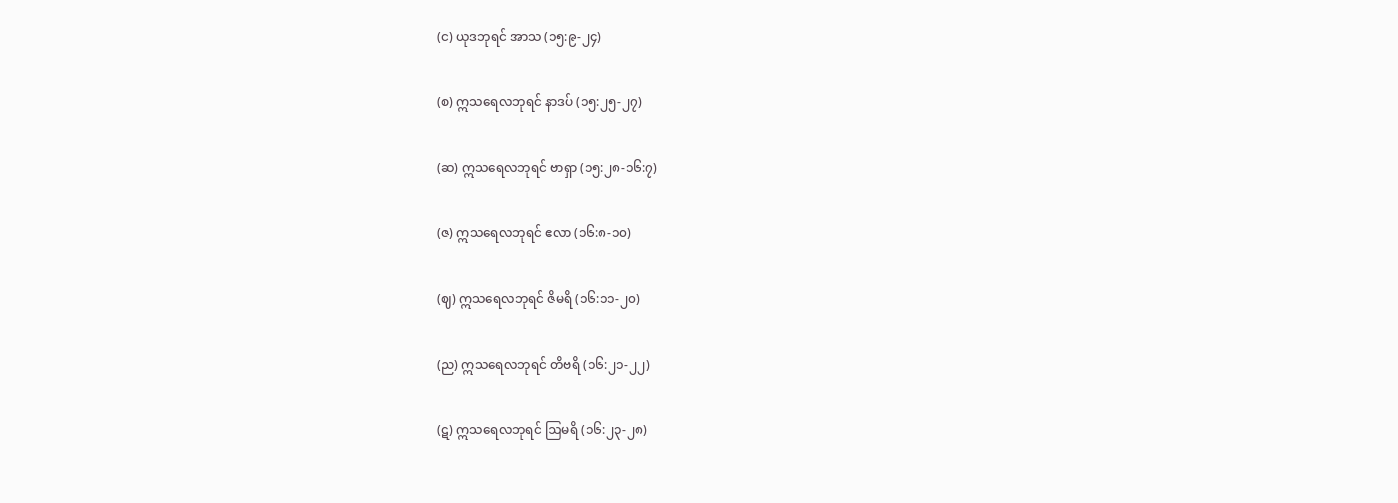(င) ယုဒဘုရင် အာသ (၁၅:၉-၂၄)

(စ) ဣသရေလဘုရင် နာဒပ် (၁၅:၂၅-၂၇)

(ဆ) ဣသရေလဘုရင် ဗာရှာ (၁၅:၂၈-၁၆:၇)

(ဇ) ဣသရေလဘုရင် ဧလာ (၁၆:၈-၁၀)

(ဈ) ဣသရေလဘုရင် ဇိမရိ (၁၆:၁၁-၂၀)

(ည) ဣသရေလဘုရင် တိဗရိ (၁၆:၂၁-၂၂)

(ဋ) ဣသရေလဘုရင် ဩမရိ (၁၆:၂၃-၂၈)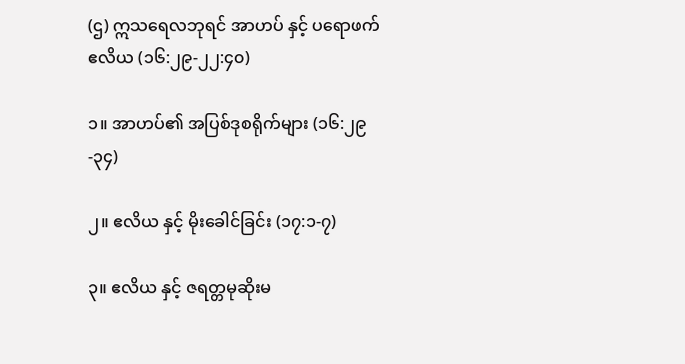(ဌ) ဣသရေလဘုရင် အာဟပ် နှင့် ပရောဖက်ဧလိယ (၁၆:၂၉-၂၂:၄၀)

၁။ အာဟပ်၏ အပြစ်ဒုစရိုက်များ (၁၆:၂၉-၃၄)

၂။ ဧလိယ နှင့် မိုးခေါင်ခြင်း (၁၇:၁-၇)

၃။ ဧလိယ နှင့် ဇရတ္တမုဆိုးမ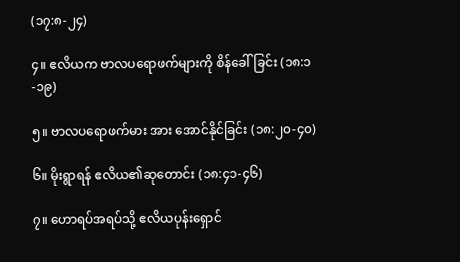(၁၇:၈-၂၄)

၄။ ဧလိယက ဗာလပရောဖက်များကို စိန်ခေါ်ခြင်း (၁၈:၁-၁၉)

၅။ ဗာလပရောဖက်မား အား အောင်နိုင်ခြင်း (၁၈:၂၀-၄၀)

၆။ မိုးရွာရန် ဧလိယ၏ဆုတောင်း (၁၈:၄၁-၄၆)

၇။ ဟောရပ်အရပ်သို့ ဧလိယပုန်းရှောင်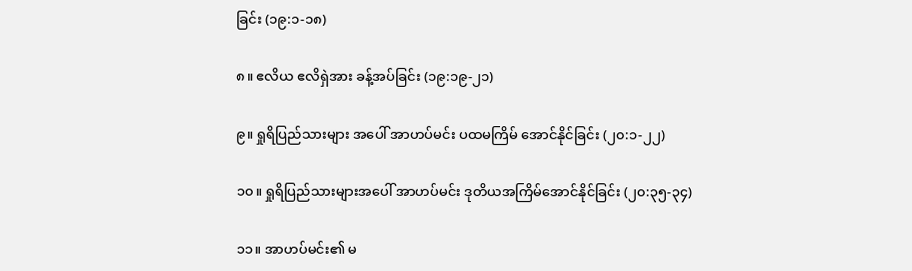ခြင်း (၁၉:၁-၁၈)

၈။ ဧလိယ ဧလိရှဲအား ခန့်အပ်ခြင်း (၁၉:၁၉-၂၁)

၉။ ရှုရိပြည်သားများ အပေါ် အာဟပ်မင်း ပထမကြိမ် အောင်နိုင်ခြင်း (၂၀:၁-၂၂)

၁၀။ ရှုရိပြည်သားများအပေါ် အာဟပ်မင်း ဒုတိယအကြိမ်အောင်နိုင်ခြင်း (၂၀:၃၅-၃၄)

၁၁။ အာဟပ်မင်း၏ မ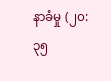နာခံမှု (၂၀:၃၅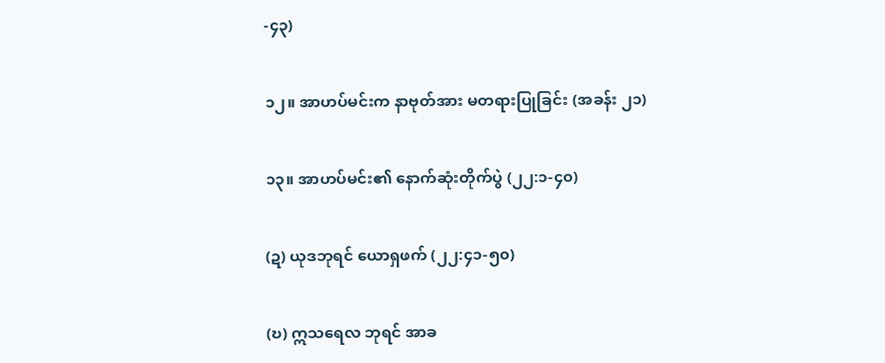-၄၃)

၁၂။ အာဟပ်မင်းက နာဗုတ်အား မတရားပြုခြင်း (အခန်း ၂၁)

၁၃။ အာဟပ်မင်း၏ နောက်ဆုံးတိုက်ပွဲ (၂၂:၁-၄၀)

(ဍ) ယုဒဘုရင် ယောရှဖက် (၂၂:၄၁-၅၀)

(ဎ) ဣသရေလ ဘုရင် အာခ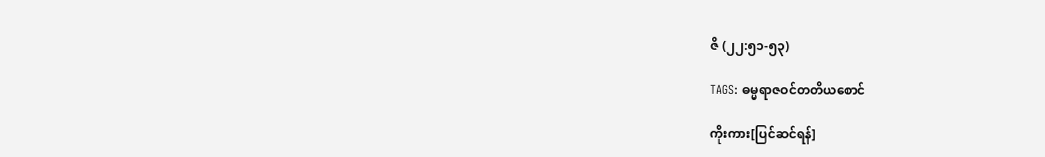ဇိ (၂၂:၅၁-၅၃)

TAGS: ဓမ္မရာဇဝင်တတိယစောင်

ကိုးကား[ပြင်ဆင်ရန်]